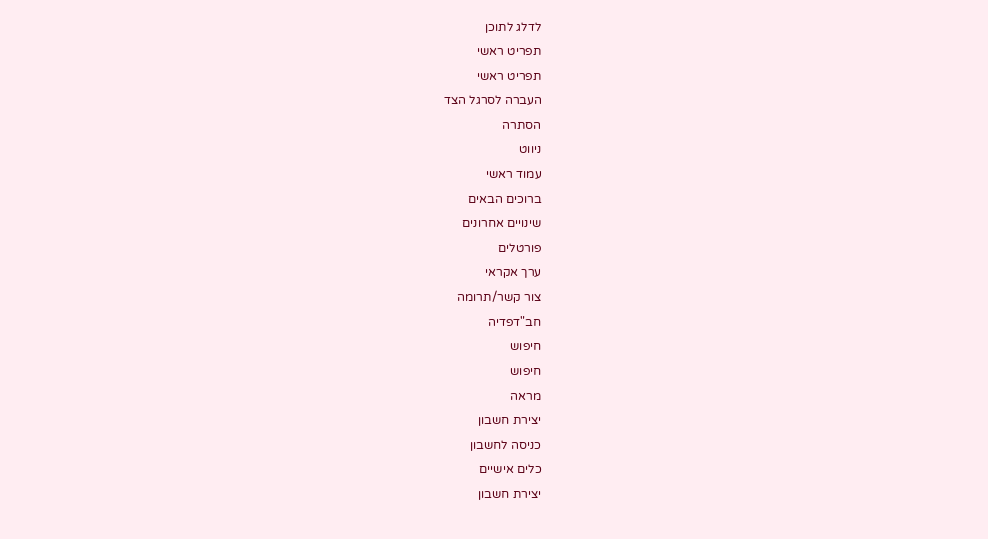לדלג לתוכן
תפריט ראשי
תפריט ראשי
העברה לסרגל הצד
הסתרה
ניווט
עמוד ראשי
ברוכים הבאים
שינויים אחרונים
פורטלים
ערך אקראי
צור קשר/תרומה
חב"דפדיה
חיפוש
חיפוש
מראה
יצירת חשבון
כניסה לחשבון
כלים אישיים
יצירת חשבון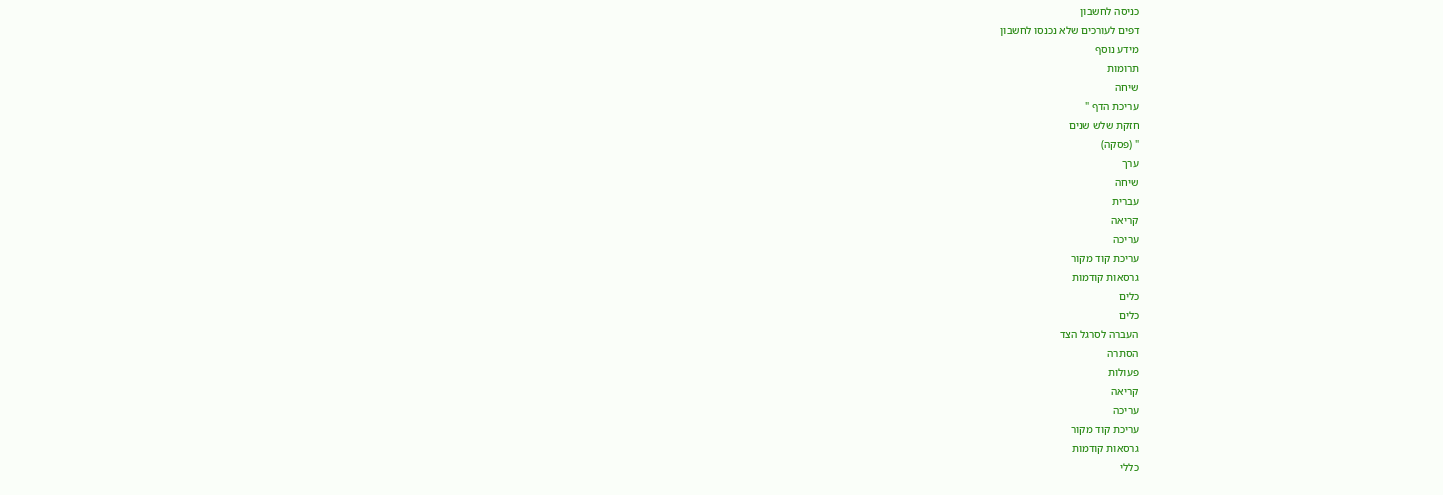כניסה לחשבון
דפים לעורכים שלא נכנסו לחשבון
מידע נוסף
תרומות
שיחה
עריכת הדף "
חזקת שלש שנים
" (פסקה)
ערך
שיחה
עברית
קריאה
עריכה
עריכת קוד מקור
גרסאות קודמות
כלים
כלים
העברה לסרגל הצד
הסתרה
פעולות
קריאה
עריכה
עריכת קוד מקור
גרסאות קודמות
כללי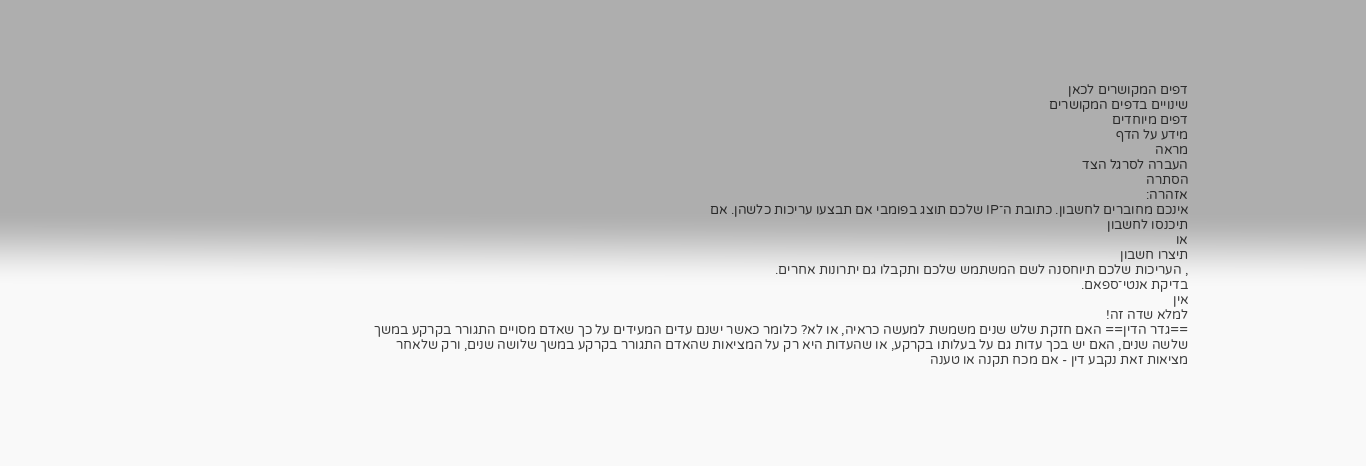דפים המקושרים לכאן
שינויים בדפים המקושרים
דפים מיוחדים
מידע על הדף
מראה
העברה לסרגל הצד
הסתרה
אזהרה:
אינכם מחוברים לחשבון. כתובת ה־IP שלכם תוצג בפומבי אם תבצעו עריכות כלשהן. אם
תיכנסו לחשבון
או
תיצרו חשבון
, העריכות שלכם תיוחסנה לשם המשתמש שלכם ותקבלו גם יתרונות אחרים.
בדיקת אנטי־ספאם.
אין
למלא שדה זה!
==גדר הדין== האם חזקת שלש שנים משמשת למעשה כראיה, או לא? כלומר כאשר ישנם עדים המעידים על כך שאדם מסויים התגורר בקרקע במשך שלשה שנים, האם יש בכך עדות גם על בעלותו בקרקע, או שהעדות היא רק על המציאות שהאדם התגורר בקרקע במשך שלושה שנים, ורק שלאחר מציאות זאת נקבע דין - אם מכח תקנה או טענה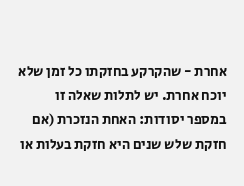אחרת - שהקרקע בחזקתו כל זמן שלא יוכח אחרת. יש לתלות שאלה זו במספר יסודות: האחת הנזכרת (אם חזקת שלש שנים היא חזקת בעלות או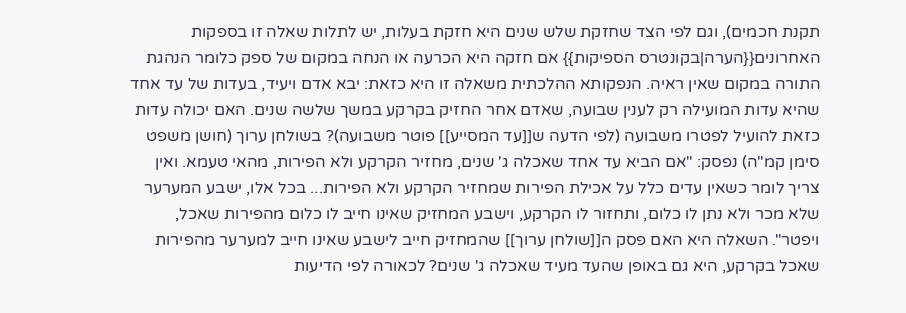תקנת חכמים), וגם לפי הצד שחזקת שלש שנים היא חזקת בעלות, יש לתלות שאלה זו בספקות האחרונים{{הערה|בקונטרס הספיקות}} אם חזקה היא הכרעה או הנחה במקום של ספק כלומר הנהגת התורה במקום שאין ראיה. הנפקותא ההלכתית משאלה זו היא כזאת: יבא אדם ויעיד, בעדות של עד אחד שהיא עדות המועילה רק לענין שבועה, שאדם אחר החזיק בקרקע במשך שלשה שנים. האם יכולה עדות כזאת להועיל לפטרו משבועה (לפי הדעה ש[[עד המסייע]] פוטר משבועה)? בשולחן ערוך (חושן משפט סימן קמ"ה) נפסק: "אם הביא עד אחד שאכלה ג' שנים, מחזיר הקרקע ולא הפירות, מהאי טעמא. ואין צריך לומר כשאין עדים כלל על אכילת הפירות שמחזיר הקרקע ולא הפירות... בכל אלו, ישבע המערער שלא מכר ולא נתן לו כלום, ותחזור לו הקרקע, וישבע המחזיק שאינו חייב לו כלום מהפירות שאכל, ויפטר". השאלה היא האם פסק ה[[שולחן ערוך]] שהמחזיק חייב לישבע שאינו חייב למערער מהפירות שאכל בקרקע, היא גם באופן שהעד מעיד שאכלה ג' שנים? לכאורה לפי הדיעות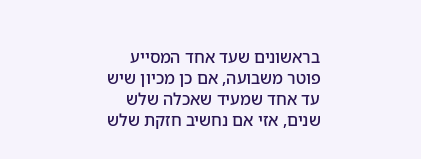בראשונים שעד אחד המסייע פוטר משבועה, אם כן מכיון שיש עד אחד שמעיד שאכלה שלש שנים, אזי אם נחשיב חזקת שלש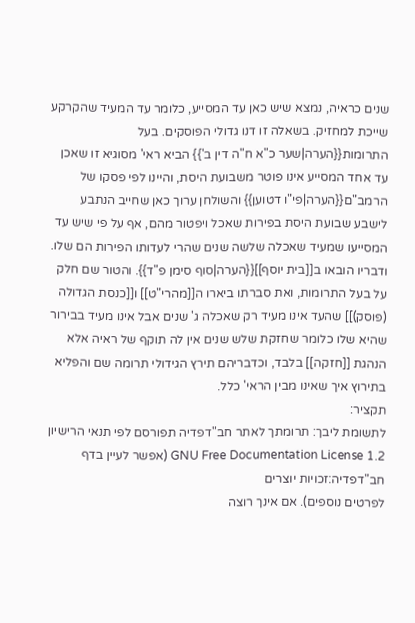שנים כראיה, נמצא שיש כאן עד המסייע, כלומר עד המעיד שהקרקע שייכת למחזיק. בשאלה זו דנו גדולי הפוסקים. בעל התרומות{{הערה|שער כ"א ח"ה דין ב'}} הביא ראי' מסוגיא זו שאכן עד אחד המסייע אינו פוטר משבועת היסת, והיינו לפי פסקו של הרמב"ם{{הערה|פי"ו דטוען}} והשולחן ערוך כאן שחייב הנתבע לישבע שבועת היסת בפירות שאכל ויפטור מהם, אף על פי שיש עד המסייעו שמעיד שאכלה שלשה שנים שהרי לעדותו הפירות הם שלו. ודבריו הובאו ב[[בית יוסף]]{{הערה|סוף סימן פ"ד}}. והטור שם חלק על בעל התרומות, ואת סברתו ביארו ה[[מהרי"ט]] ו[[כנסת הגדולה (פוסק)]] שהעד אינו מעיד רק שאכלה ג' שנים אבל אינו מעיד בבירור שהיא שלו כלומר שחזקת שלש שנים אין לה תוקף של ראיה אלא הנהגת [[חזקה]] בלבד, וכדבריהם תירץ הגידולי תרומה שם והפליא בתירוץ איך שאינו מבין הראי' כלל.
תקציר:
לתשומת ליבך: תרומתך לאתר חב"דפדיה תפורסם לפי תנאי הרישיון GNU Free Documentation License 1.2 (אפשר לעיין בדף
חב"דפדיה:זכויות יוצרים
לפרטים נוספים). אם אינך רוצה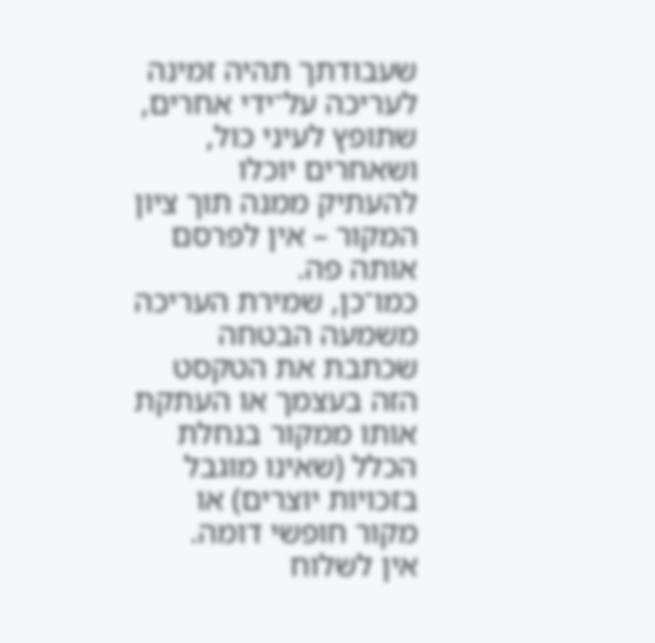שעבודתך תהיה זמינה לעריכה על־ידי אחרים, שתופץ לעיני כול, ושאחרים יוכלו להעתיק ממנה תוך ציון המקור – אין לפרסם אותה פה.
כמו־כן, שמירת העריכה משמעה הבטחה שכתבת את הטקסט הזה בעצמך או העתקת אותו ממקור בנחלת הכלל (שאינו מוגבל בזכויות יוצרים) או מקור חופשי דומה.
אין לשלוח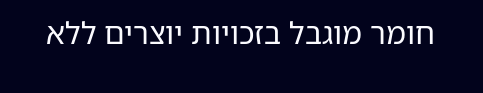חומר מוגבל בזכויות יוצרים ללא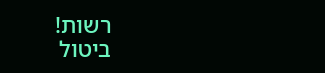רשות!
ביטול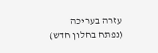עזרה בעריכה
(נפתח בחלון חדש)